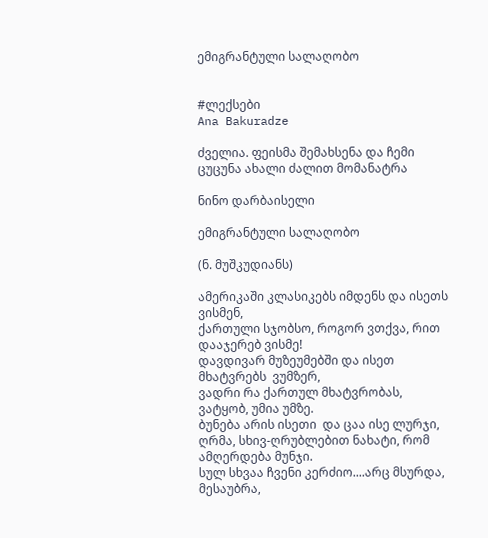ემიგრანტული სალაღობო


#ლექსები
Ana Bakuradze

ძველია. ფეისმა შემახსენა და ჩემი ცუცუნა ახალი ძალით მომანატრა

ნინო დარბაისელი

ემიგრანტული სალაღობო

(ნ. მუშკუდიანს)

ამერიკაში კლასიკებს იმდენს და ისეთს ვისმენ,
ქართული სჯობსო, როგორ ვთქვა, რით დააჯერებ ვისმე!
დავდივარ მუზეუმებში და ისეთ მხატვრებს  ვუმზერ,
ვადრი რა ქართულ მხატვრობას, ვატყობ, უმია უმზე.
ბუნება არის ისეთი  და ცაა ისე ლურჯი,
ღრმა, სხივ-ღრუბლებით ნახატი, რომ ამღერდება მუნჯი.
სულ სხვაა ჩვენი კერძიო....არც მსურდა,  მესაუბრა,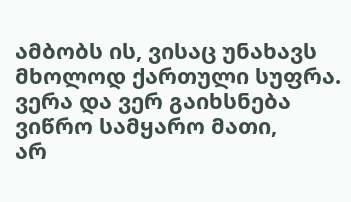ამბობს ის, ვისაც უნახავს მხოლოდ ქართული სუფრა.
ვერა და ვერ გაიხსნება ვიწრო სამყარო მათი,
არ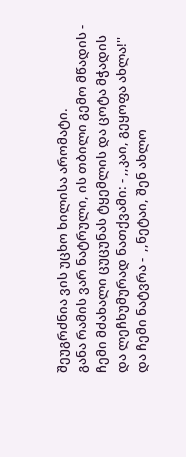შეუგრძნია ვის უცხო ხილისა არომატი.
განა რამის ვარ ნატრული, ის თბილი გემო მწადის -
ჩემი მძახალი ცუცუნას ტყემლის და ცოტა მჭადის
და ლეჩხუმურად ნათქვამი: - ,,კაი, გეყოფა ახლა!''
და ჩემი ნატვრა -  ,,ნეტაი, შენ ახლო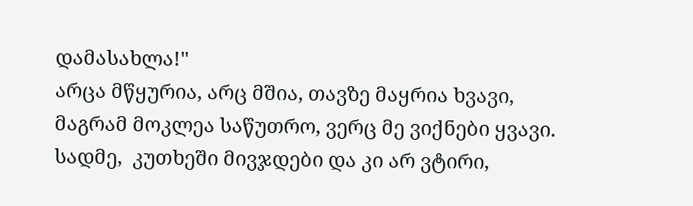დამასახლა!''
არცა მწყურია, არც მშია, თავზე მაყრია ხვავი,
მაგრამ მოკლეა საწუთრო, ვერც მე ვიქნები ყვავი.
სადმე,  კუთხეში მივჯდები და კი არ ვტირი,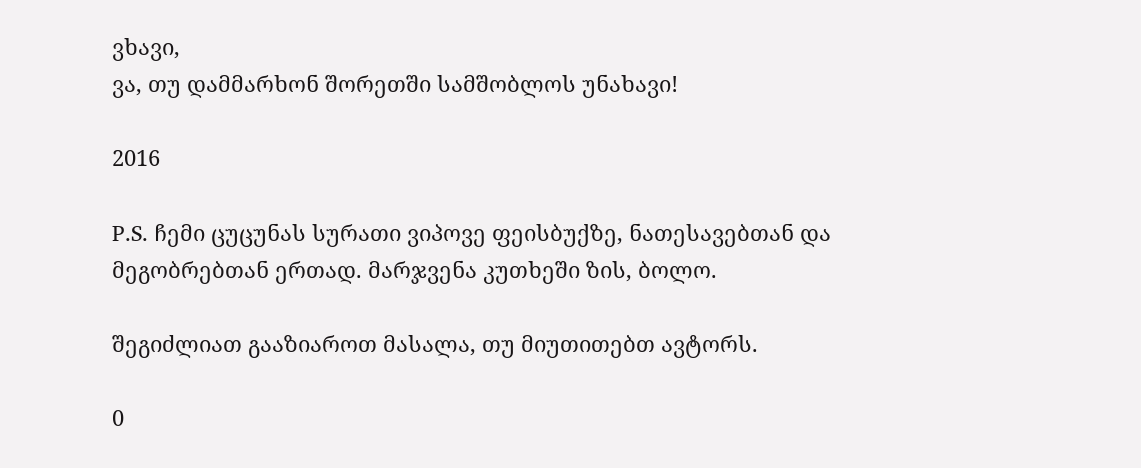ვხავი,
ვა, თუ დამმარხონ შორეთში სამშობლოს უნახავი!

2016

P.S. ჩემი ცუცუნას სურათი ვიპოვე ფეისბუქზე, ნათესავებთან და მეგობრებთან ერთად. მარჯვენა კუთხეში ზის, ბოლო.

შეგიძლიათ გააზიაროთ მასალა, თუ მიუთითებთ ავტორს.

0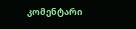კომენტარი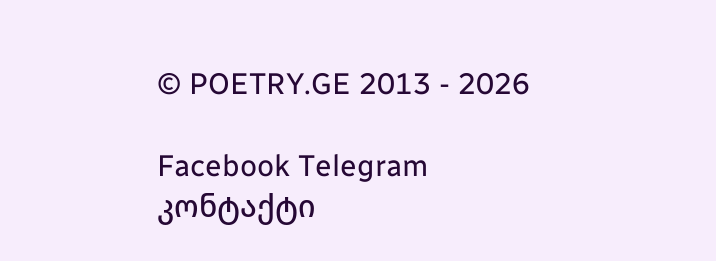© POETRY.GE 2013 - 2026

Facebook Telegram კონტაქტი